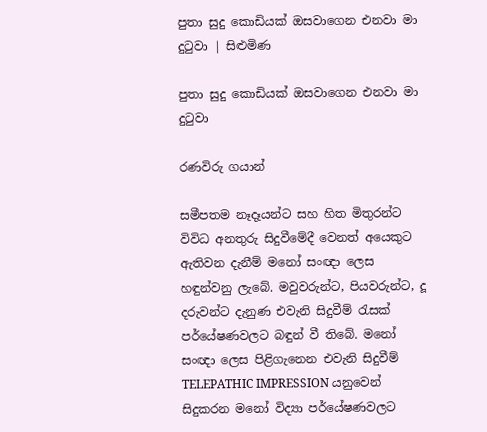පුතා සුදු කොඩියක් ඔසවාගෙන එනවා මා දුටුවා | සිළුමිණ

පුතා සුදු කොඩියක් ඔසවාගෙන එනවා මා දුටුවා

රණවිරු ගයාන්

සමීපතම නෑදෑයන්ට සහ හිත මිතුරන්ට විවිධ අනතුරු සිදුවීමේදී වෙනත් අයෙකුට ඇතිවන දැනීම් මනෝ සංඥා ලෙස හඳුන්වනු ලැබේ. මවුවරුන්ට, පියවරුන්ට, දූ දරුවන්ට දැනුණ එවැනි සිදුවීම් රැසක් පර්යේෂණවලට බඳුන් වී තිබේ. මනෝ සංඥා ලෙස පිළිගැනෙන එවැනි සිදුවීම් TELEPATHIC IMPRESSION යනුවෙන් සිදුකරන මනෝ විද්‍යා පර්යේෂණවලට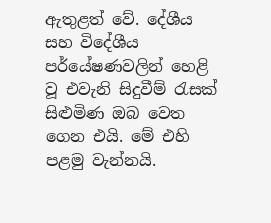ඇතුළත් වේ. දේශීය සහ විදේශීය පර්යේෂණවලින් හෙළි වූ එවැනි සිදුවීම් රැසක් සිළුමිණ ඔබ වෙත ගෙන එයි. මේ එහි පළමු වැන්නයි.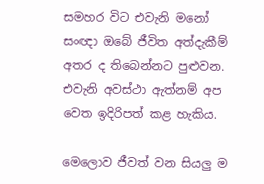සමහර විට එවැනි ම‍නෝ සංඥා ඔබේ ජීවිත අත්දැකීම් අතර ද තිබෙන්නට පුළුවන. එවැනි අවස්ථා ඇත්නම් අප වෙත ඉදිරිපත් කළ හැකිය.

මෙලොව ජීවත් වන සියලු ම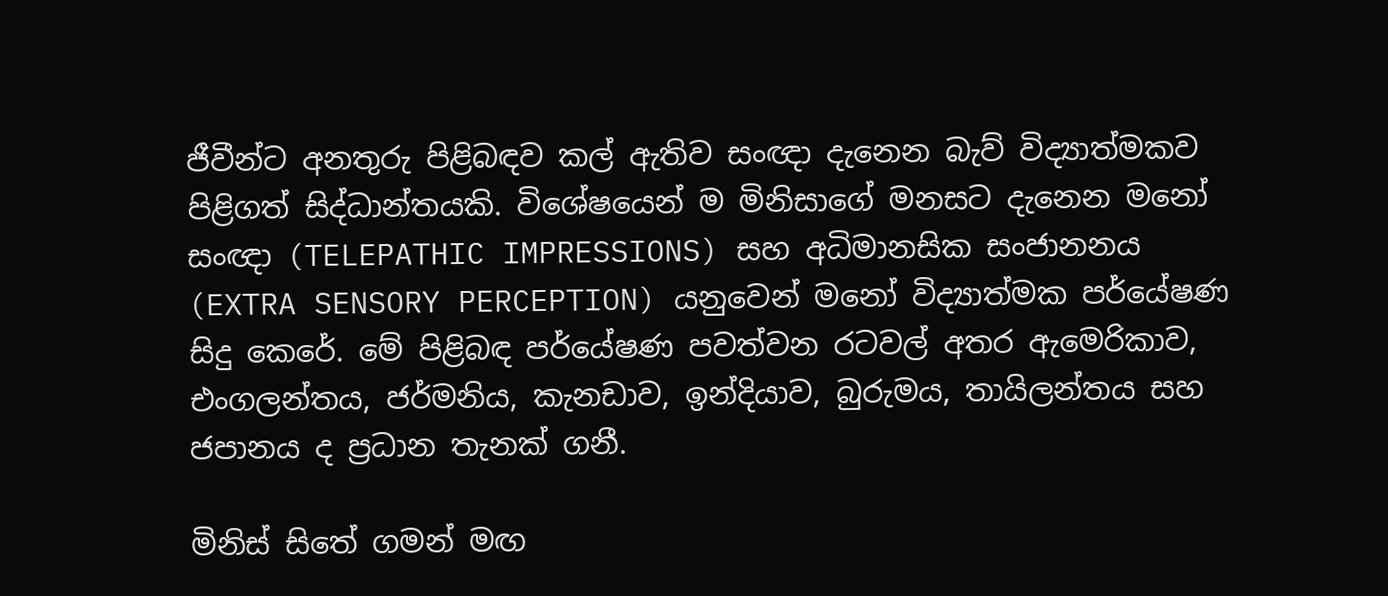ජීවීන්ට අනතුරු පිළිබඳව කල් ඇතිව සංඥා දැනෙන බැව් විද්‍යාත්මකව පිළිගත් සිද්ධාන්තයකි. විශේෂයෙන් ම මිනිසාගේ මනසට දැනෙන මනෝ සංඥා (TELEPATHIC IMPRESSIONS) සහ අධිමානසික සංජානනය (EXTRA SENSORY PERCEPTION) යනුවෙන් මනෝ විද්‍යාත්මක පර්යේෂණ සිදු කෙරේ. මේ පිළිබඳ පර්යේෂණ පවත්වන රටවල් අතර ඇමෙරිකාව, එංගලන්තය, ජර්මනිය, කැනඩාව, ඉන්දියාව, බුරුමය, තායිලන්තය සහ ජපානය ද ප්‍රධාන තැනක් ගනී.

මිනිස් සිතේ ගමන් මඟ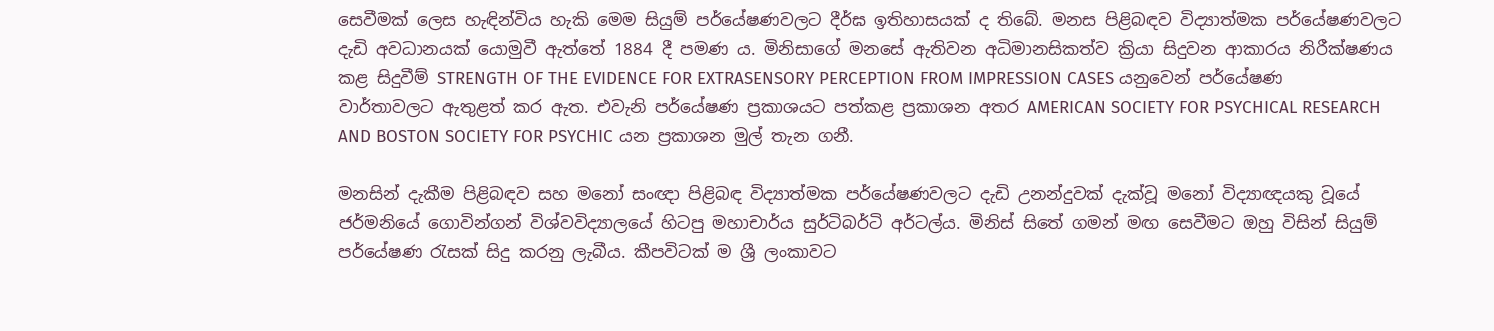සෙවීමක් ලෙස හැඳින්විය හැකි මෙම සියුම් පර්යේෂණවලට දීර්ඝ ඉතිහාසයක් ද තිබේ. මනස පිළිබඳව විද්‍යාත්මක පර්යේෂණවලට දැඩි අවධානයක් යොමුවී ඇත්තේ 1884 දී පමණ ය. මිනිසාගේ මනසේ ඇතිවන අධිමානසිකත්ව ක්‍රියා සිදුවන ආකාරය නිරීක්ෂණය කළ සිදුවීම් STRENGTH OF THE EVIDENCE FOR EXTRASENSORY PERCEPTION FROM IMPRESSION CASES යනුවෙන් පර්යේෂණ වාර්තාවලට ඇතුළත් කර ඇත. එවැනි පර්යේෂණ ප්‍රකාශයට පත්කළ ප්‍රකාශන අතර AMERICAN SOCIETY FOR PSYCHICAL RESEARCH AND BOSTON SOCIETY FOR PSYCHIC යන ප්‍රකාශන මුල් තැන ගනී.

මනසින් දැකීම පිළිබඳව සහ මනෝ සංඥා පිළිබඳ විද්‍යාත්මක පර්යේෂණවලට දැඩි උනන්දුවක් දැක්වූ මනෝ විද්‍යාඥයකු වූයේ ජර්මනි‍යේ ගොවින්ගන් විශ්වවිද්‍යාලයේ හිටපු මහාචාර්ය සුර්ටිබර්ටි අර්ටල්ය. මිනිස් සිතේ ගමන් මඟ සෙවීමට ඔහු විසින් සියුම් පර්යේෂණ රැසක් සිදු කරනු ලැබීය. කීපවිටක් ම ශ්‍රී ලංකාවට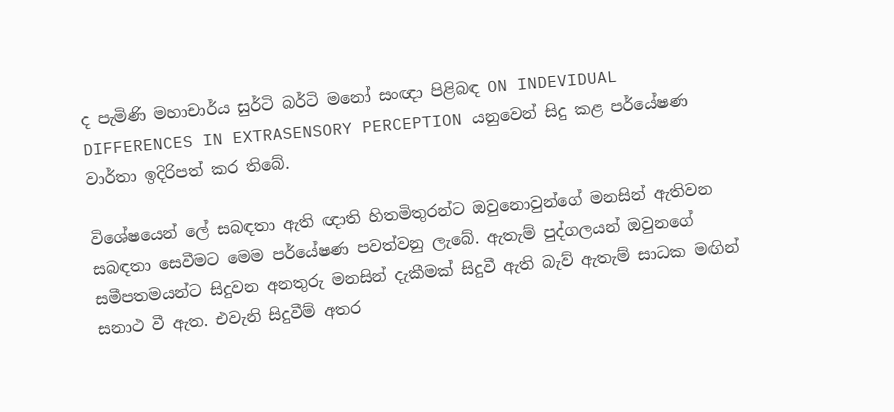ද පැමිණි මහාචාර්ය සුර්ටි බර්ටි මනෝ සංඥා පිළිබඳ ON INDEVIDUAL DIFFERENCES IN EXTRASENSORY PERCEPTION යනුවෙන් සිදු කළ පර්යේෂණ වාර්තා ඉදිරිපත් කර තිබේ.

විශේෂයෙන් ලේ සබඳතා ඇති ඥාති හිතමිතුරන්ට ඔවුනොවුන්ගේ මනසින් ඇතිවන සබඳතා සෙවීමට මෙම පර්යේෂණ පවත්වනු ලැබේ. ඇතැම් පුද්ගලයන් ඔවුනගේ සමීපතමයන්ට සිදුවන අනතුරු මනසින් දැකීමක් සිදුවී ඇති බැව් ඇතැම් සාධක මඟින් සනාථ වී ඇත. එවැනි සිදුවීම් අතර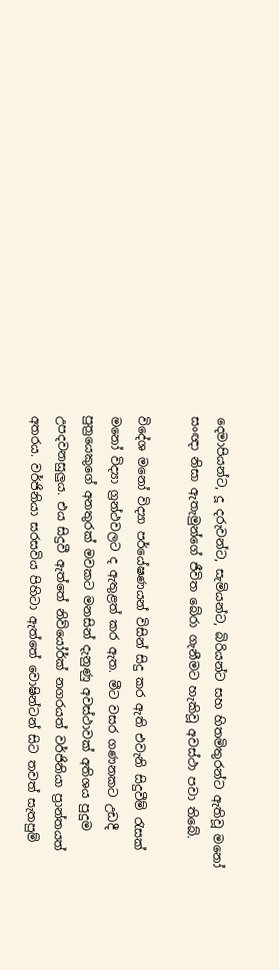දෙමාපියන්ට, දූ දරුවන්ට, සැමියන්ට, බිරියන්ට සහ හිතමිතුරන්ට ඇතිවූ මනෝ සංඥා නිසා ඇතැමුන්ගේ ජීවිත බේරා ගැනීමට හැකිවූ අවස්ථා පවා තිබේ.

විදේශ මනෝ විද්‍යා පර්යේෂණයන් විසින් සිදු කර ඇති එවැනි සිදුවීම් රැසක් මනෝ විද්‍යා ග්‍රන්ථවලට ද ඇතුළත් කර ඇත. මීට වසර ගණනකට උඩදී පුත්‍රයෙකුගේ අනතුරක් මවකට මනසින් දැනුණු අවස්ථාවක් අතිශය පුදුම උපදවනසුලුය. එය සිදුවී ඇත්තේ නිව්යෝර්ක් නගරයත් වර්ජිනියා ප්‍රාන්තයත් අතරය. වර්ජිනියා සරසවිය පිහිටා ඇත්තේ වොෂින්ටන් සිට තවත් සැතපුම්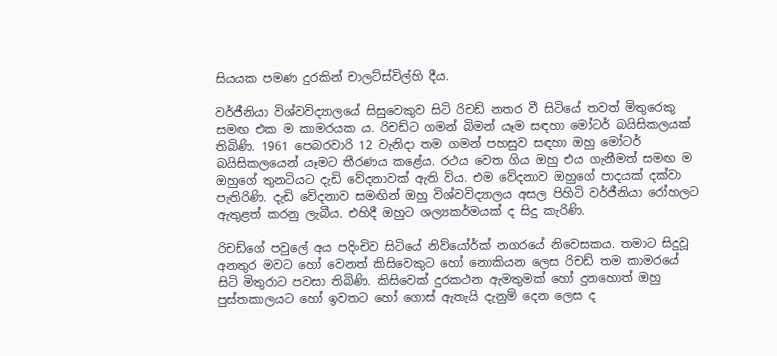සියයක පමණ දුරකින් චාලට්ස්විල්හි දීය.

වර්ජීනියා විශ්වවිද්‍යාලයේ සිසුවෙකුව සිටි රිචඩ් නතර වී සිටියේ තවත් මිතුරෙකු සමඟ එක ම කාමරයක ය. රිචඩ්ට ගමන් බිමන් යෑම සඳහා මෝටර් බයිසිකලයක් තිබිණි. 1961 පෙබරවාරි 12 වැනිදා තම ගමන් පහසුව සඳහා ඔහු මෝටර් බයිසිකලයෙන් යෑමට තීරණය කළේය. රථය වෙත ගිය ඔහු එය ගැනීමත් සමඟ ම ඔහුගේ තුනටියට දැඩි වේදනාවක් ඇති විය. එම වේදනාව ඔහුගේ පාදයක් දක්වා පැතිරිණි. දැඩි වේදනාව සමඟින් ඔහු විශ්වවිද්‍යාලය අසල පිහිටි වර්ජීනියා රෝහලට ඇතුළත් කරනු ලැබීය. එහිදී ඔහුට ශල්‍යකර්මයක් ද සිදු කැරිණි.

රිචඩ්ගේ පවුලේ අය පදිංචිව සිටියේ නිව්යෝර්ක් නගරයේ නිවෙසකය. තමාට සිදුවූ අනතුර මවට හෝ වෙනත් කිසිවෙකුට හෝ නොකියන ලෙස රිචඩ් තම කාමරයේ සිටි මිතුරාට පවසා තිබිණි. කිසිවෙක් දුරකථන ඇමතුමක් හෝ දුනහොත් ඔහු පුස්තකාලයට හෝ ඉවතට හෝ ගොස් ඇතැයි දැනුම් දෙන ලෙස ද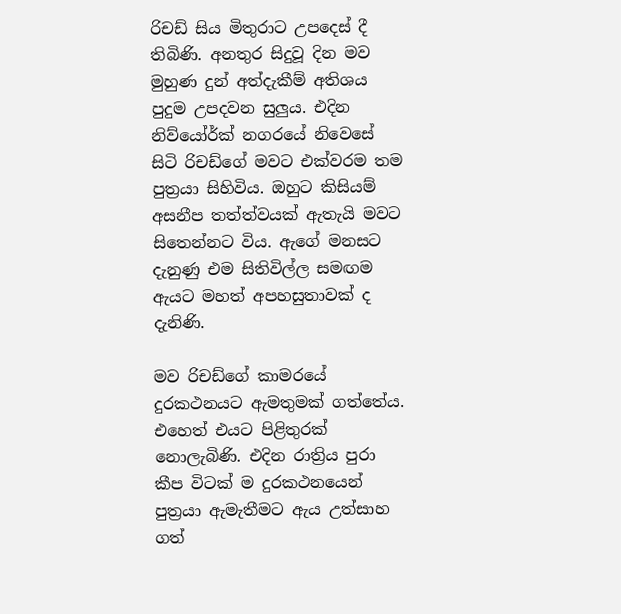රිචඩ් සිය මිතුරාට උපදෙස් දී තිබිණි. අනතුර සිදුවූ දින මව මුහුණ දුන් අත්දැකීම් අතිශය පුදුම උපදවන සුලුය. එදින නිව්යෝර්ක් නගරයේ නිවෙසේ සිටි රිචඩ්ගේ මවට එක්වරම තම පුත්‍රයා සිහිවිය. ඔහුට කිසියම් අසනීප තත්ත්වයක් ඇතැයි මවට සිතෙන්නට විය. ඇගේ මනසට දැනුණු එම සිතිවිල්ල සමඟම ඇයට මහත් අපහසුතාවක් ද දැනිණි.

මව රිචඩ්ගේ කාමරයේ දුරකථනයට ඇමතුමක් ගත්තේය. එහෙත් එයට පිළිතුරක් නොලැබිණි. එදින රාත්‍රිය පුරා කීප විටක් ම දුරකථනයෙන් පුත්‍රයා ඇමැතීමට ඇය උත්සාහ ගත්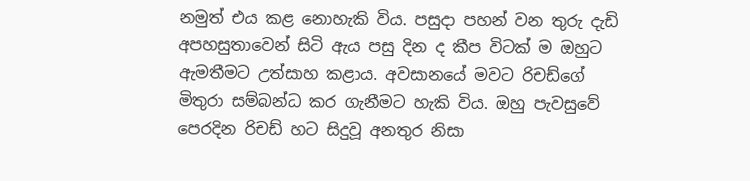නමුත් එය කළ නොහැකි විය. පසුදා පහන් වන තුරු දැඩි අපහසුතාවෙන් සිටි ඇය පසු දින ද කීප විටක් ම ඔහුට ඇමතීමට උත්සාහ කළාය. අවසානයේ මවට රිචඩ්ගේ මිතුරා සම්බන්ධ කර ගැනීමට හැකි විය. ඔහු පැවසුවේ පෙරදින රිචඩ් හට සිදුවූ අනතුර නිසා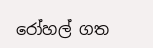රෝහල් ගත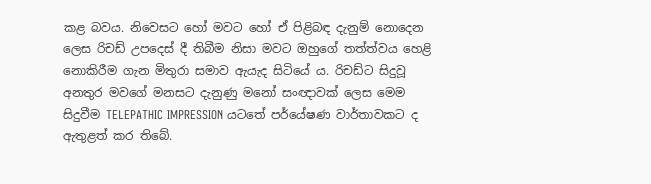කළ බවය. නිවෙසට හෝ මවට හෝ ඒ පිළිබඳ දැනුම් නොදෙන ලෙස රිචඩ් උපදෙස් දී තිබීම නිසා මවට ඔහුගේ තත්ත්වය හෙළි නොකිරීම ගැන මිතුරා සමාව ඇයැද සිටියේ ය. රිචඩ්ට සිදුවූ අනතුර මවගේ මනසට දැනුණු මනෝ සංඥාවක් ලෙස මෙම සිදුවීම TELEPATHIC IMPRESSION යටතේ පර්යේෂණ වාර්තාවකට ද ඇතුළත් කර තිබේ.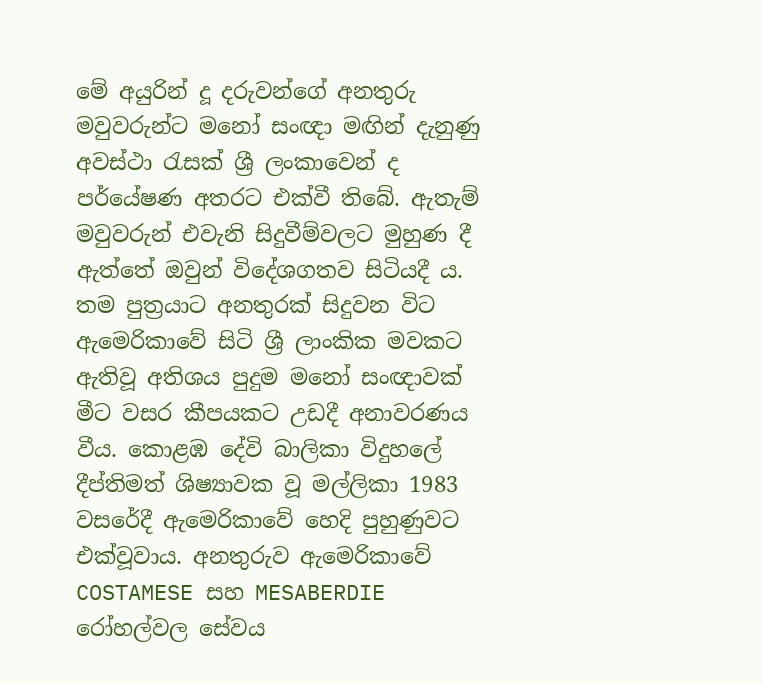මේ අයුරින් දූ දරුවන්ගේ අනතුරු මවුවරුන්ට මනෝ සංඥා මඟින් දැනුණු අවස්ථා රැසක් ශ්‍රී ලංකාවෙන් ද පර්යේෂණ අතරට එක්වී තිබේ. ඇතැම් මවුවරුන් එවැනි සිදුවීම්වලට මුහුණ දී ඇත්තේ ඔවුන් විදේශගතව සිටියදී ය. තම පුත්‍රයාට අනතුරක් සිදුවන විට ඇමෙරිකාවේ සිටි ශ්‍රී ලාංකික මවකට ඇතිවූ අතිශය පුදුම ම‍‍නෝ සංඥාවක් මීට වසර කීපයකට උඩදී අනාවරණය වීය. කොළඹ දේවි බාලිකා විදු‍හලේ දීප්තිමත් ශිෂ්‍යාවක වූ මල්ලිකා 1983 වසරේදී ඇමෙරිකාවේ හෙදි පුහුණුවට එක්වූවාය. අනතුරුව ඇමෙරිකාවේ COSTAMESE සහ MESABERDIE රෝහල්වල සේවය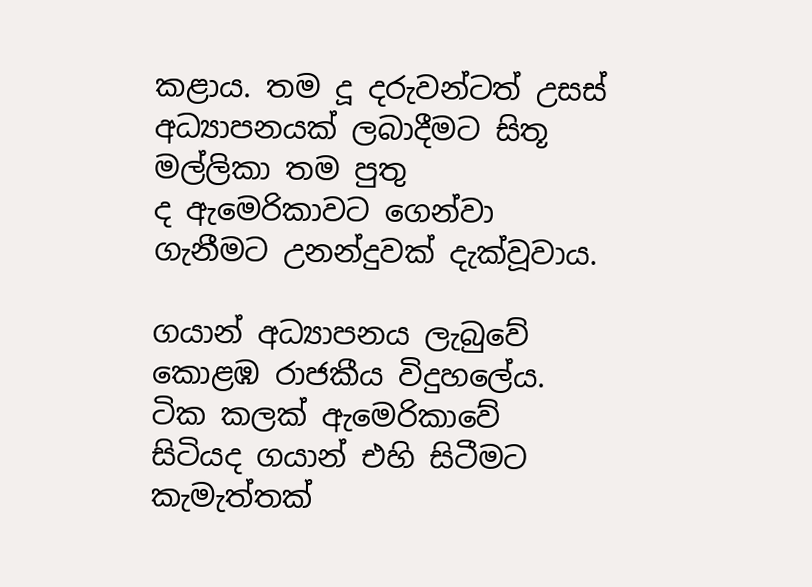කළාය. තම දූ දරුවන්ටත් උසස් අධ්‍යාපනයක් ලබාදීමට සිතූ මල්ලිකා තම පුතු ද ‍ඇමෙරිකාවට ගෙන්වා ගැනීමට උනන්දුවක් දැක්වූවාය.

ගයාන් අධ්‍යාපනය ලැබුවේ කොළඹ රාජකීය විදුහලේය. ටික කලක් ඇමෙරිකාවේ සිටියද ගයාන් එහි සිටීමට කැමැත්තක්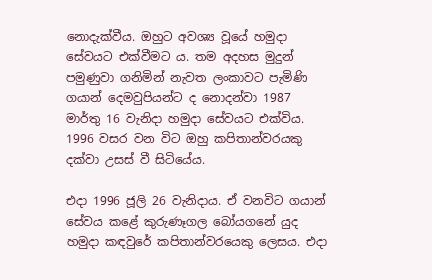නොදැක්වීය. ඔහුට අවශ්‍ය වූයේ හමුදා සේවයට එක්වීමට ය. තම අදහස මුදුන් පමුණුවා ගනිමින් නැවත ලංකාවට පැමිණි ගයාන් දෙමවුපියන්ට ද නොදන්වා 1987 මාර්තු 16 වැනිදා හමුදා සේවයට එක්විය. 1996 වසර වන විට ඔහු කපිතාන්වරයකු දක්වා උසස් වී සිටියේය.

එදා 1996 ජූලි 26 වැනිදාය. ඒ වනවිට ගයාන් සේවය කළේ කුරුණෑගල බෝයගනේ යුද හමුදා කඳවුරේ කපිතාන්වරයෙකු ලෙසය. එදා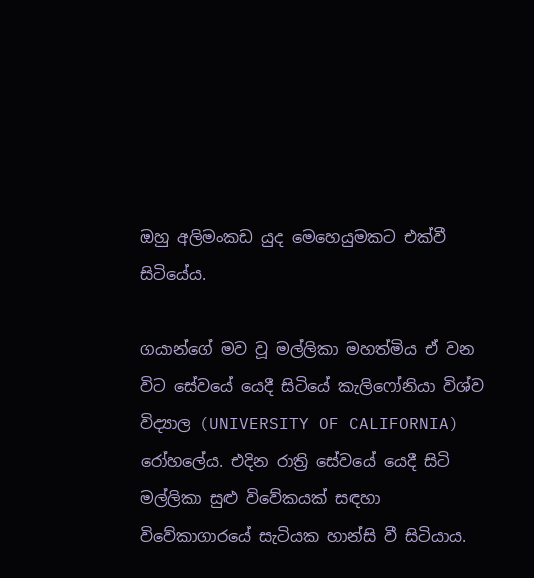ඔහු අලිමංකඩ යුද මෙහෙයුමකට එක්වී සිටියේය.

ගයාන්ගේ මව වූ මල්ලිකා මහත්මිය ඒ වන විට සේවයේ යෙදී සිටියේ කැලිෆෝනියා විශ්ව විද්‍යාල (UNIVERSITY OF CALIFORNIA) රෝහලේය. එදින රාත්‍රි සේවයේ යෙදී සිටි මල්ලිකා සුළු විවේකයක් සඳහා විවේකාගාරයේ සැටියක හාන්සි වී සිටියාය.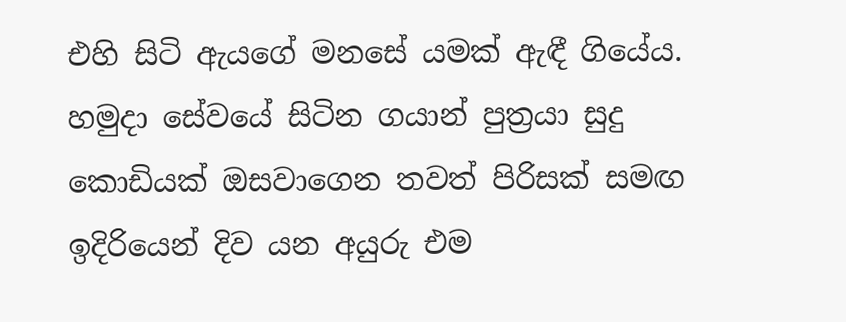එහි සිටි ඇයගේ මනසේ යමක් ඇඳී ගියේය. හමුදා සේවයේ සිටින ගයාන් පුත්‍රයා සුදු කොඩියක් ඔසවාගෙන තවත් පිරිසක් සමඟ ඉදිරියෙන් දිව යන අයුරු එම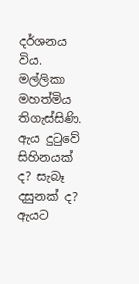දර්ශනය විය. මල්ලිකා මහත්මිය තිගැස්සිණි. ඇය දුටුවේ සිහිනයක් ද? සැබෑ දසුනක් ද? ඇයට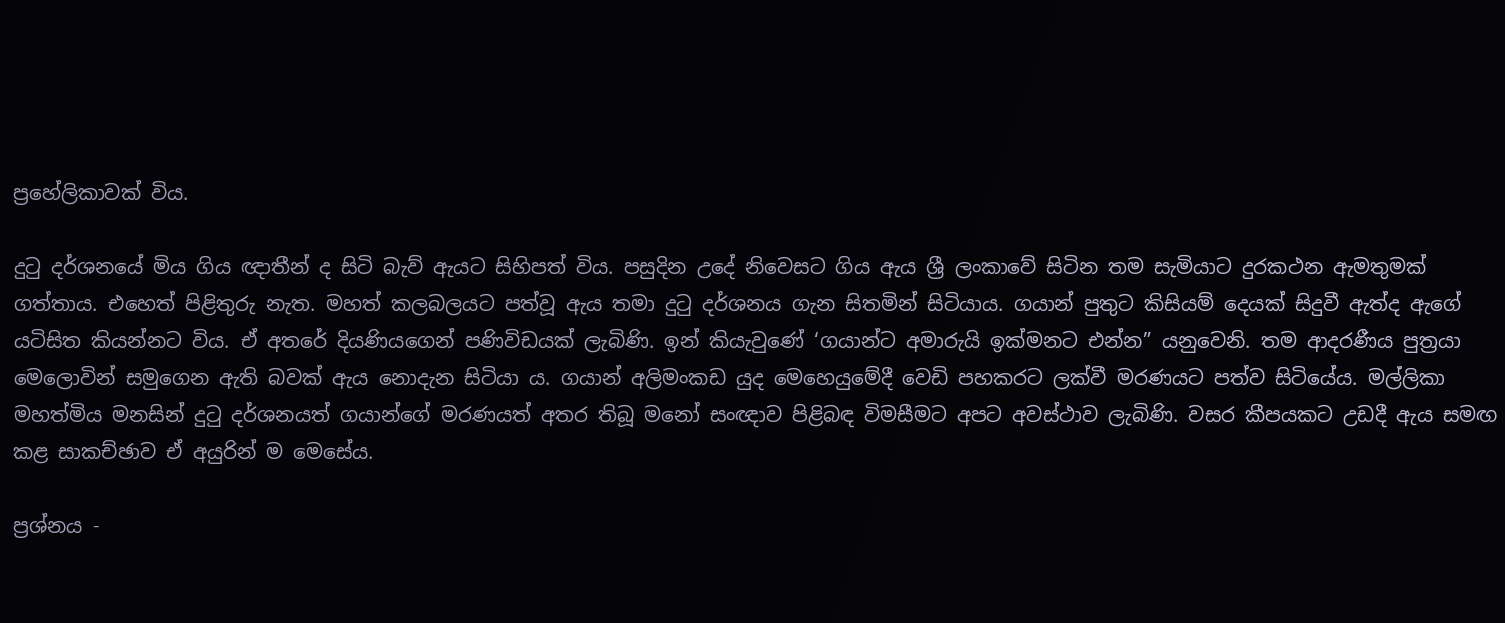ප්‍රහේලිකාවක් විය.

දුටු දර්ශනයේ මිය ගිය ඥාතීන් ද සිටි බැව් ඇයට සිහිපත් විය. පසුදින උදේ නිවෙසට ගිය ඇය ශ්‍රී ලංකාවේ සිටින තම සැමියාට දුරකථන ඇමතුමක් ගත්තාය. එහෙත් පිළිතුරු නැත. මහත් කලබලයට පත්වූ ඇය තමා දුටු දර්ශනය ගැන සිතමින් සිටියාය. ගයාන් පුතුට කිසියම් දෙයක් සිදුවී ඇත්ද ඇගේ යටිසිත කියන්නට විය. ඒ අතරේ දියණියගෙන් පණිවිඩයක් ලැබිණි. ඉන් කියැවුණේ ‘ගයාන්ට අමාරුයි ඉක්මනට එන්න” යනුවෙනි. තම ආදරණීය පුත්‍රයා මෙලොවින් සමුගෙන ඇති බවක් ඇය ‍නොදැන සිටියා ය. ගයාන් අලිමංකඩ යුද මෙහෙයුමේදී වෙඩි පහකරට ලක්වී මරණයට පත්ව සිටියේය. මල්ලිකා මහත්මිය මනසින් දුටු දර්ශනයත් ගයා‍න්ගේ මරණයත් අතර තිබූ ම‍නෝ සංඥාව පිළිබඳ විමසීමට අපට අවස්ථාව ලැබිණි. වසර කීපයකට උඩදී ඇය සමඟ කළ සාකච්ඡාව ඒ අයුරින් ම මෙසේය.

ප්‍රශ්නය -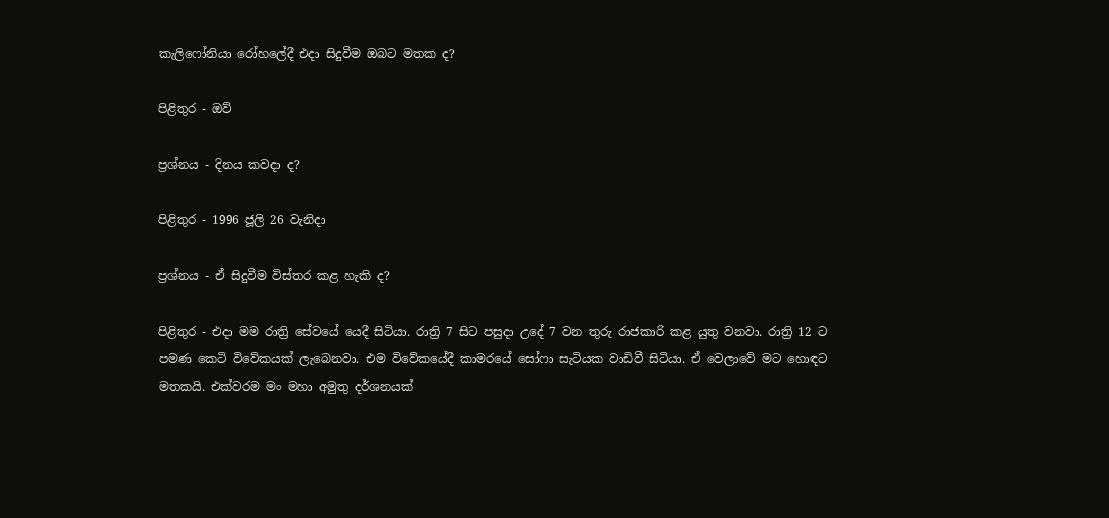කැලිෆෝනියා රෝහලේදී එදා සිදුවීම ඔබට මතක ද?

පිළිතුර - ඔව්

ප්‍රශ්නය - දිනය කවදා ද?

පිළිතුර - 1996 ජූලි 26 වැනිදා

ප්‍රශ්නය - ඒ සිදුවීම විස්තර කළ හැකි ද?

පිළිතුර - එදා මම රාත්‍රි සේවයේ යෙදී සිටියා. රාත්‍රි 7 සිට පසුදා උදේ 7 වන තුරු රාජකාරි කළ යුතු වනවා. රාත්‍රි 12 ට පමණ කෙටි විවේකයක් ලැබෙනවා. එම විවේකයේදී කාමරයේ සෝෆා සැටියක වාඩිවී සිටියා. ඒ වෙලාවේ මට හොඳට මතකයි. එක්වරම මං මහා අමුතු දර්ශනයක්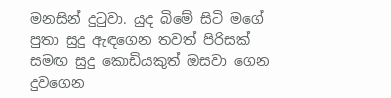මනසින් දුටුවා. යුද බිමේ සිටි මගේ පුතා සුදු ඇඳගෙන තවත් පිරිසක් සමඟ සුදු කොඩියකුත් ඔසවා ගෙන දුවගෙන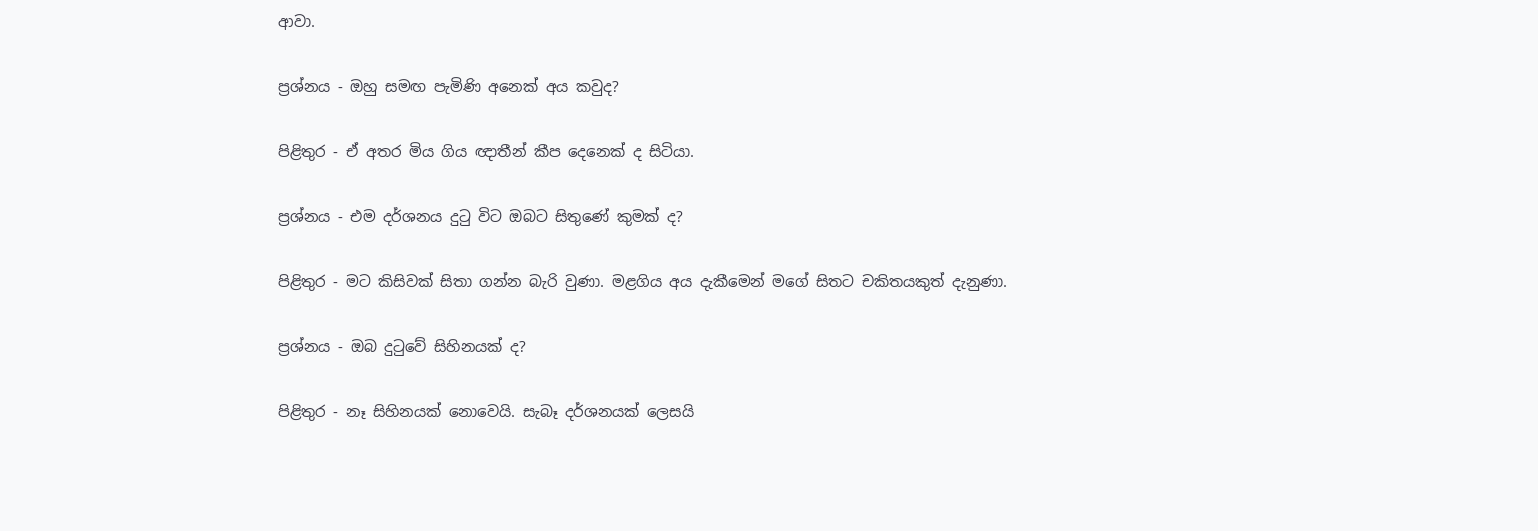ආවා.

ප්‍රශ්නය - ඔහු සමඟ පැමිණි අනෙක් අය කවුද?

පිළිතුර - ඒ අතර මිය ගිය ඥාතීන් කීප දෙනෙක් ද සිටියා.

ප්‍රශ්නය - එම දර්ශනය දුටු විට ඔබට සිතුණේ කුමක් ද?

පිළිතුර - මට කිසිවක් සිතා ගන්න බැරි වුණා. මළගිය අය දැකීමෙන් මගේ සිතට චකිතයකුත් දැනුණා.

ප්‍රශ්නය - ඔබ දුටුවේ සිහිනයක් ද?

පිළිතුර - නෑ සිහිනයක් නොවෙයි. සැබෑ දර්ශනයක් ලෙසයි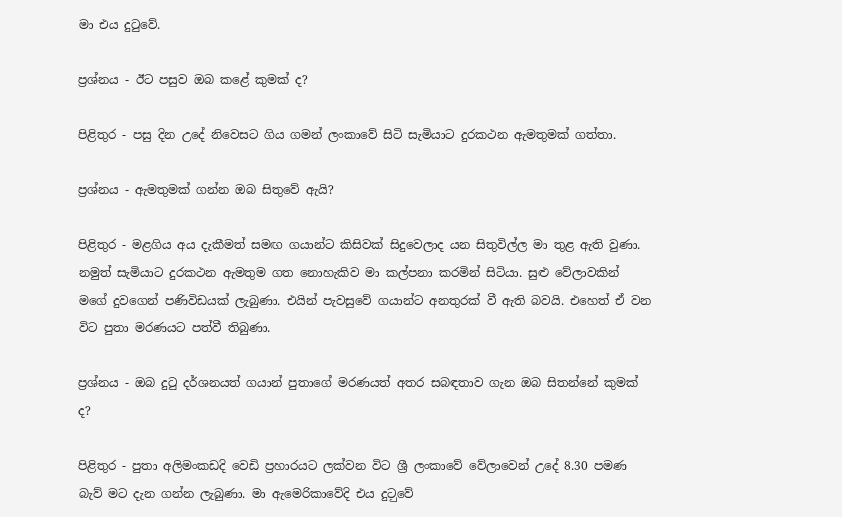මා එය දුටුවේ.

ප්‍රශ්නය - ඊට පසුව ඔබ කළේ කුමක් ද?

පිළිතුර - පසු දින උදේ නිවෙසට ගිය ගමන් ලංකාවේ සිටි සැමියාට දුරකථන ඇමතුමක් ගත්තා.

ප්‍රශ්නය - ඇමතුමක් ගන්න ඔබ සිතුවේ ඇයි?

පිළිතුර - මළගිය අය දැකීමත් සමඟ ගයාන්ට කිසිවක් සිදුවෙලාද යන සිතුවිල්ල මා තුළ ඇති වුණා. නමුත් සැමියාට දුරකථන ඇමතුම ගත නොහැකිව මා කල්පනා කරමින් සිටියා. සුළු වේලාවකින් මගේ දුවගෙන් පණිවිඩයක් ලැබුණා. එයින් පැවසුවේ ගයාන්ට අනතුරක් වී ඇති බවයි. එහෙත් ඒ වන විට පුතා මරණයට පත්වී තිබුණා.

ප්‍රශ්නය - ඔබ දුටු දර්ශනයත් ගයාන් පුතාගේ මරණයත් අතර සබඳතාව ගැන ඔබ සිතන්නේ කුමක් ද?

පිළිතුර - පුතා අලිමංකඩදි වෙඩි ප්‍රහාරයට ලක්වන විට ශ්‍රී ලංකාවේ වේලාවෙන් උදේ 8.30 පමණ බැව් මට දැන ගන්න ලැබුණා. මා ඇමෙරිකාවේදි එය දුට‍ුවේ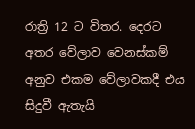රාත්‍රි 12 ට විතර. දෙරට අතර වේලාව වෙනස්කම් අනුව එකම වේලාවකදී එය සිදුවී ඇතැයි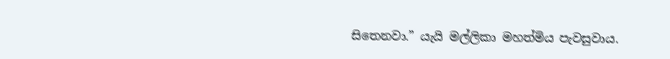සිතෙනවා.” යැයි මල්ලිකා මහත්මිය පැවසුවාය.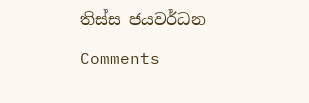තිස්ස ජයවර්ධන

Comments